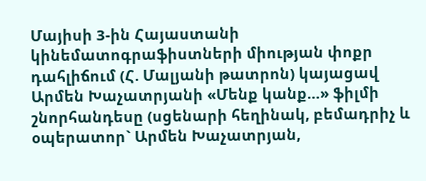Մայիսի 3-ին Հայաստանի կինեմատոգրաֆիստների միության փոքր դահլիճում (Հ. Մալյանի թատրոն) կայացավ Արմեն Խաչատրյանի «Մենք կանք…» ֆիլմի շնորհանդեսը (սցենարի հեղինակ, բեմադրիչ և օպերատոր` Արմեն Խաչատրյան,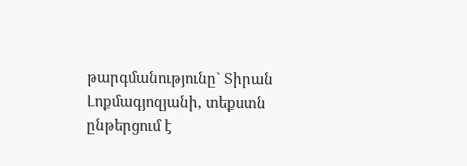թարգմանությունը` Տիրան Լոքմագյոզյանի, տեքստն ընթերցում է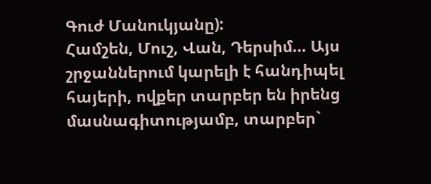Գուժ Մանուկյանը):
Համշեն, Մուշ, Վան, Դերսիմ… Այս շրջաններում կարելի է հանդիպել հայերի, ովքեր տարբեր են իրենց մասնագիտությամբ, տարբեր`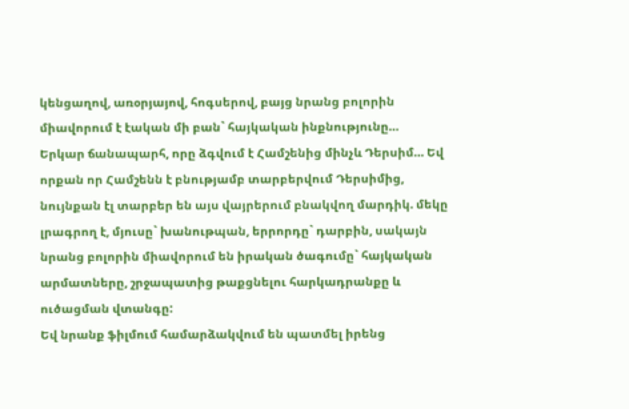կենցաղով, առօրյայով, հոգսերով, բայց նրանց բոլորին միավորում է էական մի բան` հայկական ինքնությունը…
Երկար ճանապարհ, որը ձգվում է Համշենից մինչև Դերսիմ… Եվ որքան որ Համշենն է բնությամբ տարբերվում Դերսիմից, նույնքան էլ տարբեր են այս վայրերում բնակվող մարդիկ. մեկը լրագրող է, մյուսը` խանութպան, երրորդը` դարբին, սակայն նրանց բոլորին միավորում են իրական ծագումը` հայկական արմատները, շրջապատից թաքցնելու հարկադրանքը և ուծացման վտանգը:
Եվ նրանք ֆիլմում համարձակվում են պատմել իրենց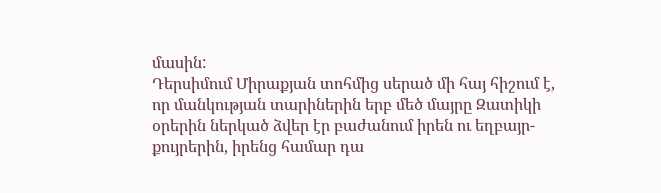մասին:
Դերսիմում Միրաքյան տոհմից սերած մի հայ հիշում է, որ մանկության տարիներին երբ մեծ մայրը Զատիկի օրերին ներկած ձվեր էր բաժանում իրեն ու եղբայր-քույրերին, իրենց համար դա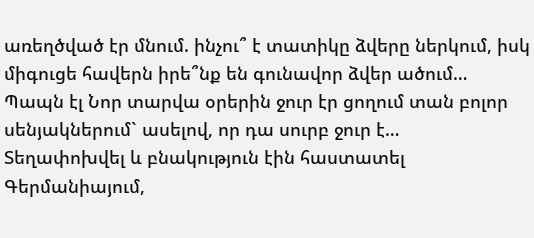առեղծված էր մնում. ինչու՞ է տատիկը ձվերը ներկում, իսկ միգուցե հավերն իրե՞նք են գունավոր ձվեր ածում… Պապն էլ Նոր տարվա օրերին ջուր էր ցողում տան բոլոր սենյակներում` ասելով, որ դա սուրբ ջուր է…
Տեղափոխվել և բնակություն էին հաստատել Գերմանիայում,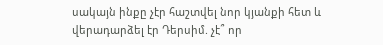սակայն ինքը չէր հաշտվել նոր կյանքի հետ և վերադարձել էր Դերսիմ. չէ՞ որ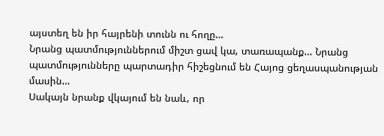այստեղ են իր հայրենի տունն ու հողը…
Նրանց պատմություններում միշտ ցավ կա, տառապանք… Նրանց պատմությունները պարտադիր հիշեցնում են Հայոց ցեղասպանության մասին…
Սակայն նրանք վկայում են նաև, որ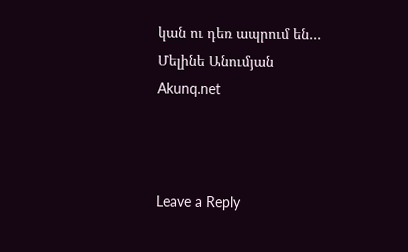կան ու դեռ ապրում են…
Մելինե Անումյան
Akunq.net



Leave a Reply